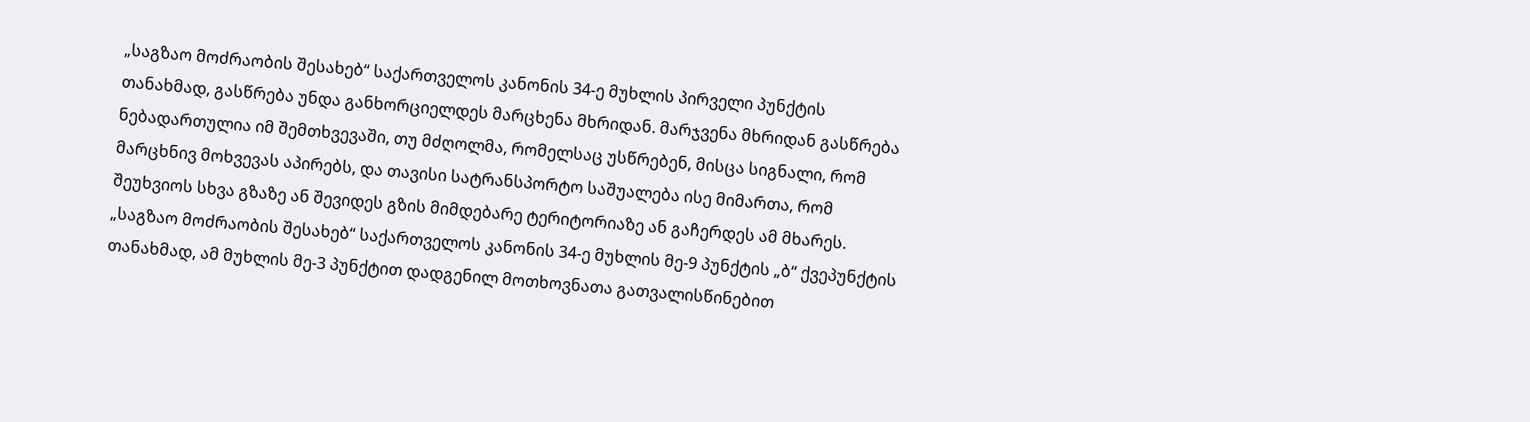„საგზაო მოძრაობის შესახებ“ საქართველოს კანონის 34-ე მუხლის პირველი პუნქტის თანახმად, გასწრება უნდა განხორციელდეს მარცხენა მხრიდან. მარჯვენა მხრიდან გასწრება ნებადართულია იმ შემთხვევაში, თუ მძღოლმა, რომელსაც უსწრებენ, მისცა სიგნალი, რომ მარცხნივ მოხვევას აპირებს, და თავისი სატრანსპორტო საშუალება ისე მიმართა, რომ შეუხვიოს სხვა გზაზე ან შევიდეს გზის მიმდებარე ტერიტორიაზე ან გაჩერდეს ამ მხარეს.
„საგზაო მოძრაობის შესახებ“ საქართველოს კანონის 34-ე მუხლის მე-9 პუნქტის „ბ“ ქვეპუნქტის თანახმად, ამ მუხლის მე-3 პუნქტით დადგენილ მოთხოვნათა გათვალისწინებით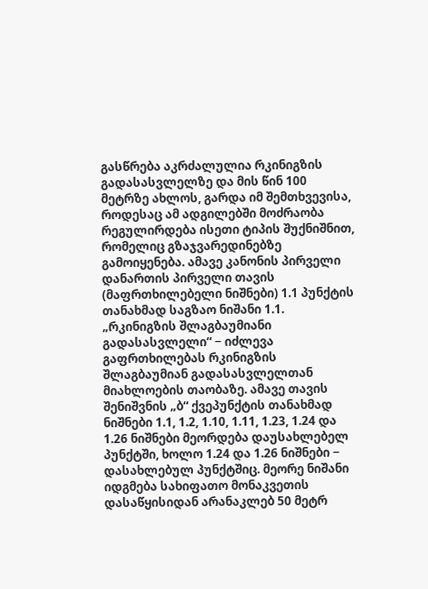გასწრება აკრძალულია რკინიგზის გადასასვლელზე და მის წინ 100 მეტრზე ახლოს, გარდა იმ შემთხვევისა, როდესაც ამ ადგილებში მოძრაობა რეგულირდება ისეთი ტიპის შუქნიშნით, რომელიც გზაჯვარედინებზე გამოიყენება. ამავე კანონის პირველი დანართის პირველი თავის (მაფრთხილებელი ნიშნები) 1.1 პუნქტის თანახმად საგზაო ნიშანი 1.1. „რკინიგზის შლაგბაუმიანი გადასასვლელი“ − იძლევა გაფრთხილებას რკინიგზის შლაგბაუმიან გადასასვლელთან მიახლოების თაობაზე. ამავე თავის შენიშვნის „ბ“ ქვეპუნქტის თანახმად ნიშნები 1.1, 1.2, 1.10, 1.11, 1.23, 1.24 და 1.26 ნიშნები მეორდება დაუსახლებელ პუნქტში, ხოლო 1.24 და 1.26 ნიშნები − დასახლებულ პუნქტშიც. მეორე ნიშანი იდგმება სახიფათო მონაკვეთის დასაწყისიდან არანაკლებ 50 მეტრ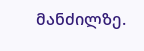მანძილზე.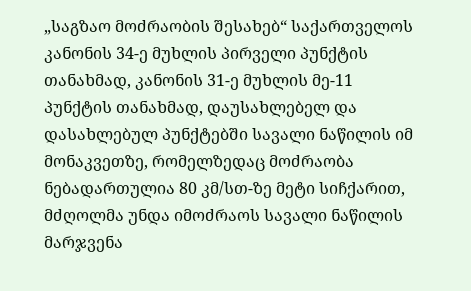„საგზაო მოძრაობის შესახებ“ საქართველოს კანონის 34-ე მუხლის პირველი პუნქტის თანახმად, კანონის 31-ე მუხლის მე-11 პუნქტის თანახმად, დაუსახლებელ და დასახლებულ პუნქტებში სავალი ნაწილის იმ მონაკვეთზე, რომელზედაც მოძრაობა ნებადართულია 80 კმ/სთ-ზე მეტი სიჩქარით, მძღოლმა უნდა იმოძრაოს სავალი ნაწილის მარჯვენა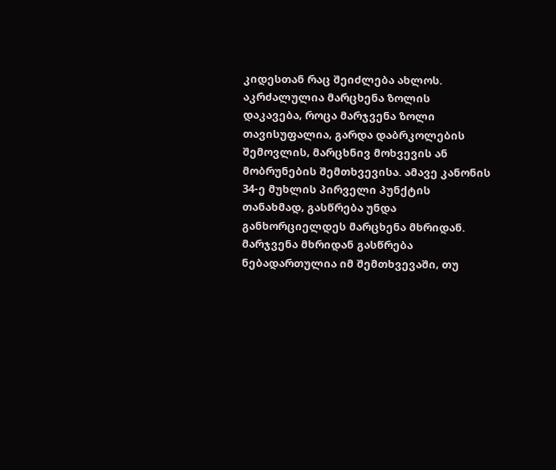კიდესთან რაც შეიძლება ახლოს. აკრძალულია მარცხენა ზოლის დაკავება, როცა მარჯვენა ზოლი თავისუფალია, გარდა დაბრკოლების შემოვლის, მარცხნივ მოხვევის ან მობრუნების შემთხვევისა. ამავე კანონის 34-ე მუხლის პირველი პუნქტის თანახმად, გასწრება უნდა განხორციელდეს მარცხენა მხრიდან. მარჯვენა მხრიდან გასწრება ნებადართულია იმ შემთხვევაში, თუ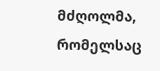მძღოლმა, რომელსაც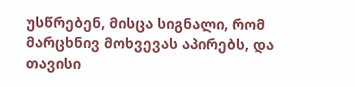უსწრებენ, მისცა სიგნალი, რომ მარცხნივ მოხვევას აპირებს, და თავისი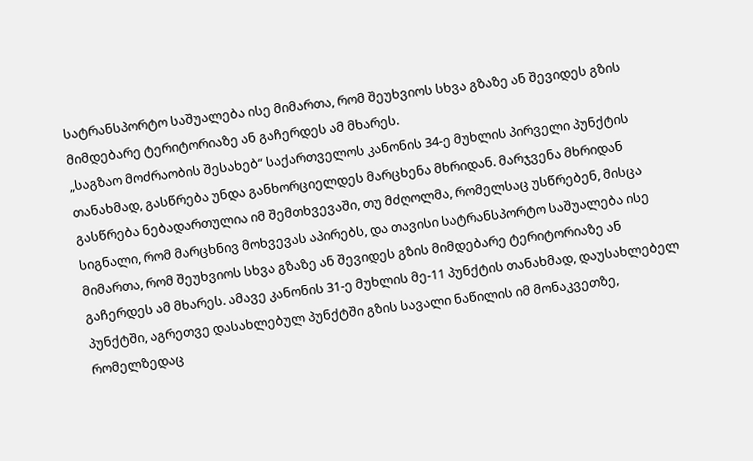სატრანსპორტო საშუალება ისე მიმართა, რომ შეუხვიოს სხვა გზაზე ან შევიდეს გზის მიმდებარე ტერიტორიაზე ან გაჩერდეს ამ მხარეს.
„საგზაო მოძრაობის შესახებ“ საქართველოს კანონის 34-ე მუხლის პირველი პუნქტის თანახმად, გასწრება უნდა განხორციელდეს მარცხენა მხრიდან. მარჯვენა მხრიდან გასწრება ნებადართულია იმ შემთხვევაში, თუ მძღოლმა, რომელსაც უსწრებენ, მისცა სიგნალი, რომ მარცხნივ მოხვევას აპირებს, და თავისი სატრანსპორტო საშუალება ისე მიმართა, რომ შეუხვიოს სხვა გზაზე ან შევიდეს გზის მიმდებარე ტერიტორიაზე ან გაჩერდეს ამ მხარეს. ამავე კანონის 31-ე მუხლის მე-11 პუნქტის თანახმად, დაუსახლებელ პუნქტში, აგრეთვე დასახლებულ პუნქტში გზის სავალი ნაწილის იმ მონაკვეთზე, რომელზედაც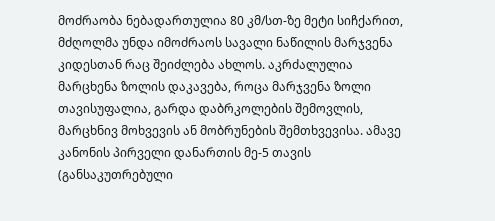მოძრაობა ნებადართულია 80 კმ/სთ-ზე მეტი სიჩქარით, მძღოლმა უნდა იმოძრაოს სავალი ნაწილის მარჯვენა კიდესთან რაც შეიძლება ახლოს. აკრძალულია მარცხენა ზოლის დაკავება, როცა მარჯვენა ზოლი თავისუფალია, გარდა დაბრკოლების შემოვლის, მარცხნივ მოხვევის ან მობრუნების შემთხვევისა. ამავე კანონის პირველი დანართის მე-5 თავის (განსაკუთრებული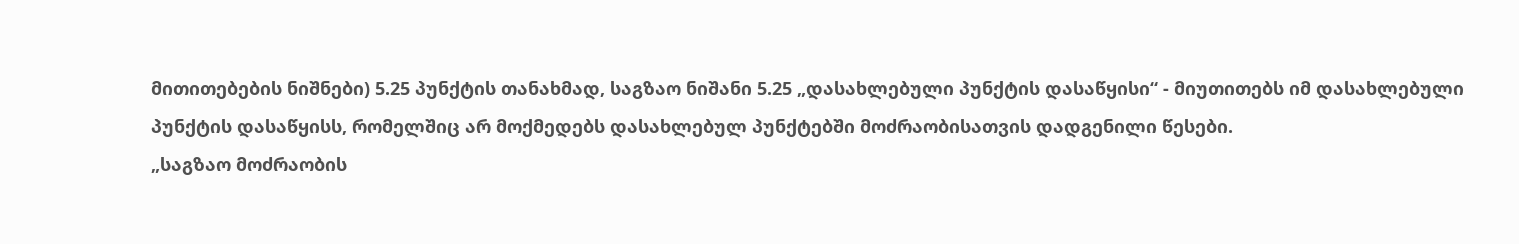მითითებების ნიშნები) 5.25 პუნქტის თანახმად, საგზაო ნიშანი 5.25 „დასახლებული პუნქტის დასაწყისი“ - მიუთითებს იმ დასახლებული პუნქტის დასაწყისს, რომელშიც არ მოქმედებს დასახლებულ პუნქტებში მოძრაობისათვის დადგენილი წესები.
„საგზაო მოძრაობის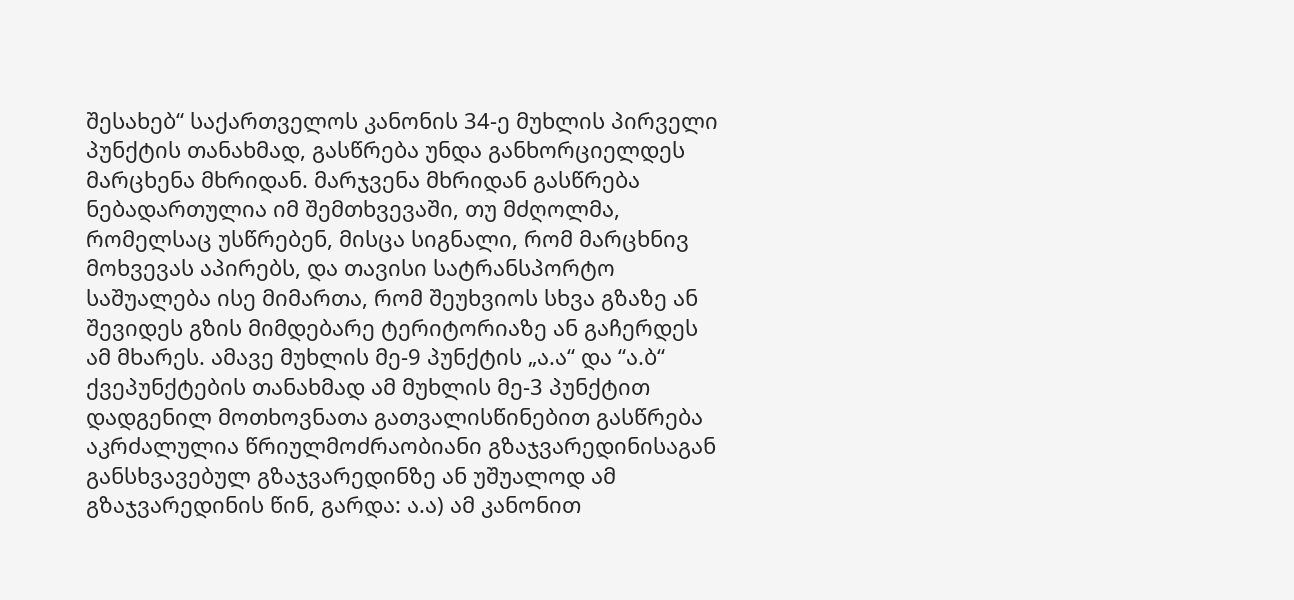შესახებ“ საქართველოს კანონის 34-ე მუხლის პირველი პუნქტის თანახმად, გასწრება უნდა განხორციელდეს მარცხენა მხრიდან. მარჯვენა მხრიდან გასწრება ნებადართულია იმ შემთხვევაში, თუ მძღოლმა, რომელსაც უსწრებენ, მისცა სიგნალი, რომ მარცხნივ მოხვევას აპირებს, და თავისი სატრანსპორტო საშუალება ისე მიმართა, რომ შეუხვიოს სხვა გზაზე ან შევიდეს გზის მიმდებარე ტერიტორიაზე ან გაჩერდეს ამ მხარეს. ამავე მუხლის მე-9 პუნქტის „ა.ა“ და “ა.ბ“ ქვეპუნქტების თანახმად ამ მუხლის მე-3 პუნქტით დადგენილ მოთხოვნათა გათვალისწინებით გასწრება აკრძალულია წრიულმოძრაობიანი გზაჯვარედინისაგან განსხვავებულ გზაჯვარედინზე ან უშუალოდ ამ გზაჯვარედინის წინ, გარდა: ა.ა) ამ კანონით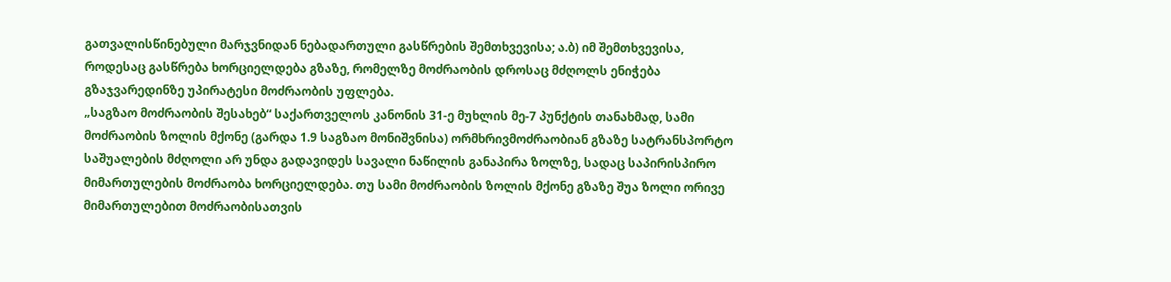გათვალისწინებული მარჯვნიდან ნებადართული გასწრების შემთხვევისა; ა.ბ) იმ შემთხვევისა, როდესაც გასწრება ხორციელდება გზაზე, რომელზე მოძრაობის დროსაც მძღოლს ენიჭება გზაჯვარედინზე უპირატესი მოძრაობის უფლება.
„საგზაო მოძრაობის შესახებ“ საქართველოს კანონის 31-ე მუხლის მე-7 პუნქტის თანახმად, სამი მოძრაობის ზოლის მქონე (გარდა 1.9 საგზაო მონიშვნისა) ორმხრივმოძრაობიან გზაზე სატრანსპორტო საშუალების მძღოლი არ უნდა გადავიდეს სავალი ნაწილის განაპირა ზოლზე, სადაც საპირისპირო მიმართულების მოძრაობა ხორციელდება. თუ სამი მოძრაობის ზოლის მქონე გზაზე შუა ზოლი ორივე მიმართულებით მოძრაობისათვის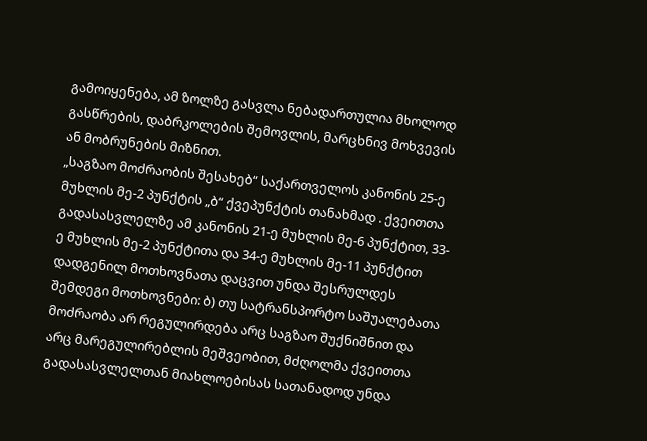გამოიყენება, ამ ზოლზე გასვლა ნებადართულია მხოლოდ გასწრების, დაბრკოლების შემოვლის, მარცხნივ მოხვევის ან მობრუნების მიზნით.
„საგზაო მოძრაობის შესახებ“ საქართველოს კანონის 25-ე მუხლის მე-2 პუნქტის „ბ“ ქვეპუნქტის თანახმად . ქვეითთა გადასასვლელზე ამ კანონის 21-ე მუხლის მე-6 პუნქტით, 33-ე მუხლის მე-2 პუნქტითა და 34-ე მუხლის მე-11 პუნქტით დადგენილ მოთხოვნათა დაცვით უნდა შესრულდეს შემდეგი მოთხოვნები: ბ) თუ სატრანსპორტო საშუალებათა მოძრაობა არ რეგულირდება არც საგზაო შუქნიშნით და არც მარეგულირებლის მეშვეობით, მძღოლმა ქვეითთა გადასასვლელთან მიახლოებისას სათანადოდ უნდა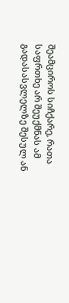შეამციროს სიჩქარე, რათა საფრთხე არ შეუქმნას ამ გადასასვლელზე შესულ ან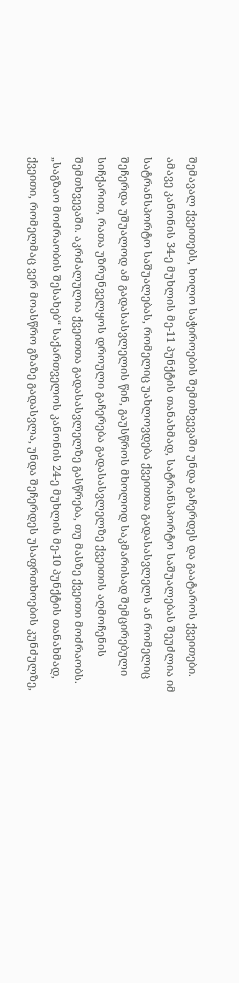შემავალ ქვეითებს, ხოლო საჭიროების შემთხვევაში უნდა გაჩერდეს და გაატაროს ქვეითები. ამავე კანონის 34-ე მუხლის მე-11 პუნქტის თანახმად, სატრანსპორტო საშუალებას შეუძლია იმ სატრანსპორტო საშუალებას, რომელიც უახლოვდება ქვეითთა გადასასვლელს ან რომელიც შეჩერდა უშუალოდ ამ გადასასვლელის წინ, გაუსწროს მხოლოდ საკმარისად შემცირებული სიჩქარით, რათა უზრუნველყოს დროული გაჩერება გადასასვლელზე ქვეითის აღმოჩენის შემთხვევაში. აკრძალულია ქვეითთა გადასასვლელზე გასწრება, თუ მასზე ქვეითი მოძრაობს.
„საგზაო მოძრაობის შესახებ“ საქართველოს კანონის 24-ე მუხლის მე-10 პუნქტის თანახმად, ქვეითი, რომელმაც ვერ მოასწრო გზაზე გადასვლა, უნდა შეჩერდეს უსაფრთხოების კუნძულზე,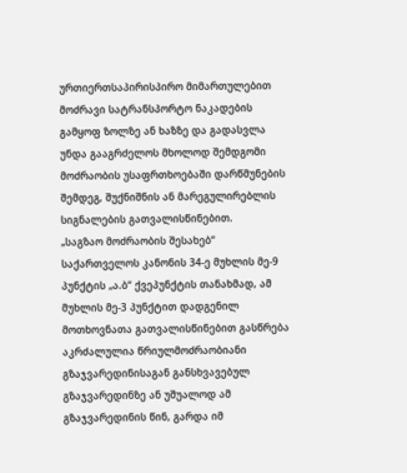ურთიერთსაპირისპირო მიმართულებით მოძრავი სატრანსპორტო ნაკადების გამყოფ ზოლზე ან ხაზზე და გადასვლა უნდა გააგრძელოს მხოლოდ შემდგომი მოძრაობის უსაფრთხოებაში დარწმუნების შემდეგ, შუქნიშნის ან მარეგულირებლის სიგნალების გათვალისწინებით.
„საგზაო მოძრაობის შესახებ“ საქართველოს კანონის 34-ე მუხლის მე-9 პუნქტის „ა.ბ“ ქვეპუნქტის თანახმად, ამ მუხლის მე-3 პუნქტით დადგენილ მოთხოვნათა გათვალისწინებით გასწრება აკრძალულია წრიულმოძრაობიანი გზაჯვარედინისაგან განსხვავებულ გზაჯვარედინზე ან უშუალოდ ამ გზაჯვარედინის წინ, გარდა იმ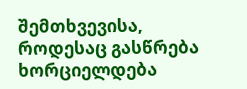შემთხვევისა, როდესაც გასწრება ხორციელდება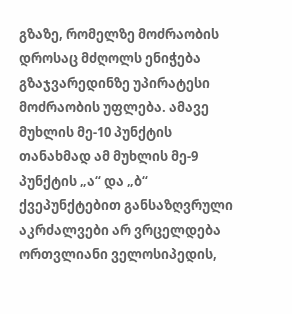გზაზე, რომელზე მოძრაობის დროსაც მძღოლს ენიჭება გზაჯვარედინზე უპირატესი მოძრაობის უფლება. ამავე მუხლის მე-10 პუნქტის თანახმად ამ მუხლის მე-9 პუნქტის „ა“ და „ბ“ ქვეპუნქტებით განსაზღვრული აკრძალვები არ ვრცელდება ორთვლიანი ველოსიპედის,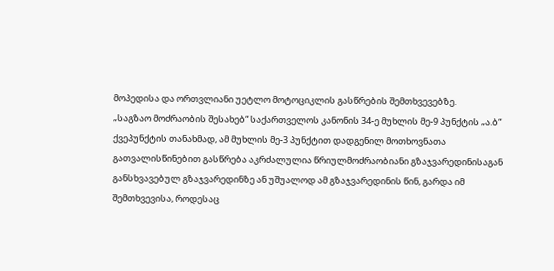მოპედისა და ორთვლიანი უეტლო მოტოციკლის გასწრების შემთხვევებზე.
„საგზაო მოძრაობის შესახებ“ საქართველოს კანონის 34-ე მუხლის მე-9 პუნქტის „ა.ბ“ ქვეპუნქტის თანახმად, ამ მუხლის მე-3 პუნქტით დადგენილ მოთხოვნათა გათვალისწინებით გასწრება აკრძალულია წრიულმოძრაობიანი გზაჯვარედინისაგან განსხვავებულ გზაჯვარედინზე ან უშუალოდ ამ გზაჯვარედინის წინ, გარდა იმ შემთხვევისა, როდესაც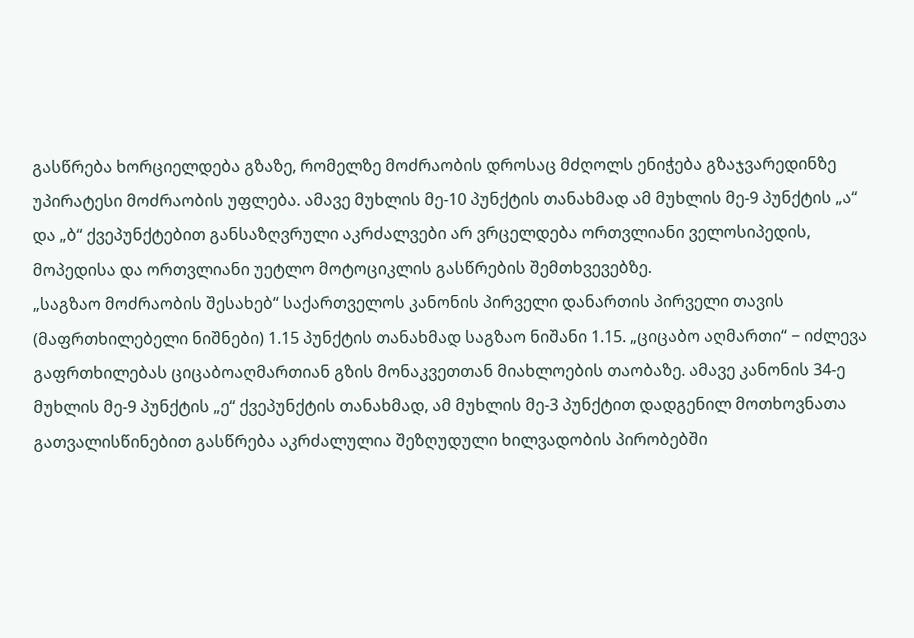გასწრება ხორციელდება გზაზე, რომელზე მოძრაობის დროსაც მძღოლს ენიჭება გზაჯვარედინზე უპირატესი მოძრაობის უფლება. ამავე მუხლის მე-10 პუნქტის თანახმად ამ მუხლის მე-9 პუნქტის „ა“ და „ბ“ ქვეპუნქტებით განსაზღვრული აკრძალვები არ ვრცელდება ორთვლიანი ველოსიპედის, მოპედისა და ორთვლიანი უეტლო მოტოციკლის გასწრების შემთხვევებზე.
„საგზაო მოძრაობის შესახებ“ საქართველოს კანონის პირველი დანართის პირველი თავის (მაფრთხილებელი ნიშნები) 1.15 პუნქტის თანახმად საგზაო ნიშანი 1.15. „ციცაბო აღმართი“ − იძლევა გაფრთხილებას ციცაბოაღმართიან გზის მონაკვეთთან მიახლოების თაობაზე. ამავე კანონის 34-ე მუხლის მე-9 პუნქტის „ე“ ქვეპუნქტის თანახმად, ამ მუხლის მე-3 პუნქტით დადგენილ მოთხოვნათა გათვალისწინებით გასწრება აკრძალულია შეზღუდული ხილვადობის პირობებში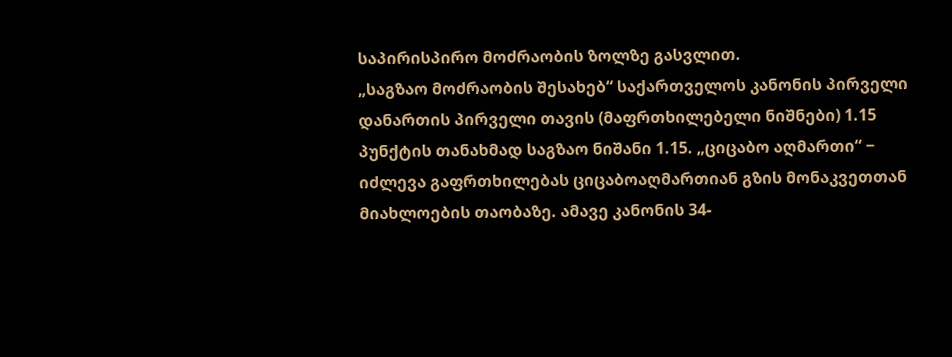საპირისპირო მოძრაობის ზოლზე გასვლით.
„საგზაო მოძრაობის შესახებ“ საქართველოს კანონის პირველი დანართის პირველი თავის (მაფრთხილებელი ნიშნები) 1.15 პუნქტის თანახმად საგზაო ნიშანი 1.15. „ციცაბო აღმართი“ − იძლევა გაფრთხილებას ციცაბოაღმართიან გზის მონაკვეთთან მიახლოების თაობაზე. ამავე კანონის 34-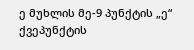ე მუხლის მე-9 პუნქტის „ე“ ქვეპუნქტის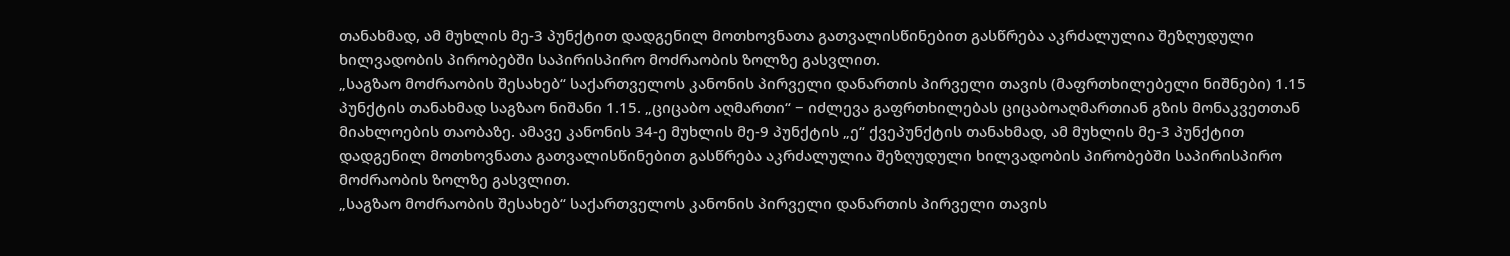თანახმად, ამ მუხლის მე-3 პუნქტით დადგენილ მოთხოვნათა გათვალისწინებით გასწრება აკრძალულია შეზღუდული ხილვადობის პირობებში საპირისპირო მოძრაობის ზოლზე გასვლით.
„საგზაო მოძრაობის შესახებ“ საქართველოს კანონის პირველი დანართის პირველი თავის (მაფრთხილებელი ნიშნები) 1.15 პუნქტის თანახმად საგზაო ნიშანი 1.15. „ციცაბო აღმართი“ − იძლევა გაფრთხილებას ციცაბოაღმართიან გზის მონაკვეთთან მიახლოების თაობაზე. ამავე კანონის 34-ე მუხლის მე-9 პუნქტის „ე“ ქვეპუნქტის თანახმად, ამ მუხლის მე-3 პუნქტით დადგენილ მოთხოვნათა გათვალისწინებით გასწრება აკრძალულია შეზღუდული ხილვადობის პირობებში საპირისპირო მოძრაობის ზოლზე გასვლით.
„საგზაო მოძრაობის შესახებ“ საქართველოს კანონის პირველი დანართის პირველი თავის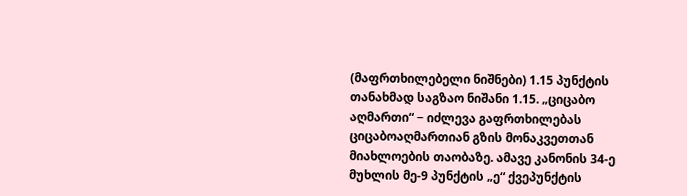(მაფრთხილებელი ნიშნები) 1.15 პუნქტის თანახმად საგზაო ნიშანი 1.15. „ციცაბო აღმართი“ − იძლევა გაფრთხილებას ციცაბოაღმართიან გზის მონაკვეთთან მიახლოების თაობაზე. ამავე კანონის 34-ე მუხლის მე-9 პუნქტის „ე“ ქვეპუნქტის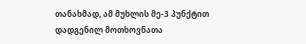თანახმად, ამ მუხლის მე-3 პუნქტით დადგენილ მოთხოვნათა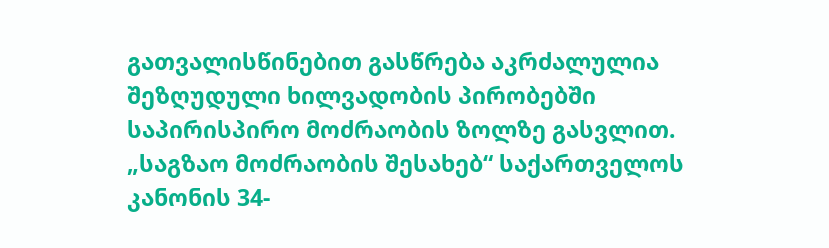გათვალისწინებით გასწრება აკრძალულია შეზღუდული ხილვადობის პირობებში საპირისპირო მოძრაობის ზოლზე გასვლით.
„საგზაო მოძრაობის შესახებ“ საქართველოს კანონის 34-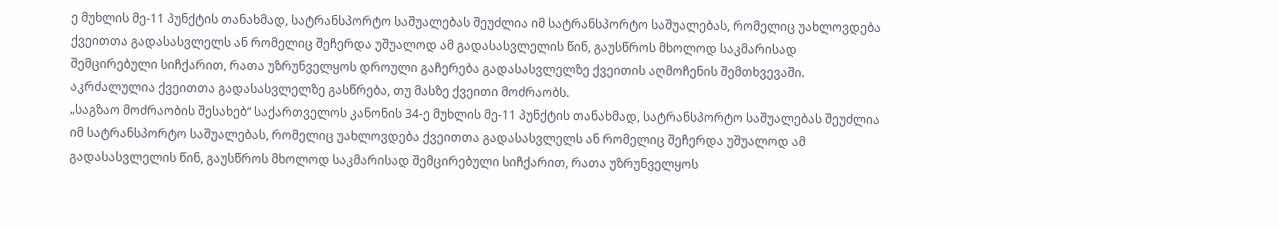ე მუხლის მე-11 პუნქტის თანახმად, სატრანსპორტო საშუალებას შეუძლია იმ სატრანსპორტო საშუალებას, რომელიც უახლოვდება ქვეითთა გადასასვლელს ან რომელიც შეჩერდა უშუალოდ ამ გადასასვლელის წინ, გაუსწროს მხოლოდ საკმარისად შემცირებული სიჩქარით, რათა უზრუნველყოს დროული გაჩერება გადასასვლელზე ქვეითის აღმოჩენის შემთხვევაში. აკრძალულია ქვეითთა გადასასვლელზე გასწრება, თუ მასზე ქვეითი მოძრაობს.
„საგზაო მოძრაობის შესახებ“ საქართველოს კანონის 34-ე მუხლის მე-11 პუნქტის თანახმად, სატრანსპორტო საშუალებას შეუძლია იმ სატრანსპორტო საშუალებას, რომელიც უახლოვდება ქვეითთა გადასასვლელს ან რომელიც შეჩერდა უშუალოდ ამ გადასასვლელის წინ, გაუსწროს მხოლოდ საკმარისად შემცირებული სიჩქარით, რათა უზრუნველყოს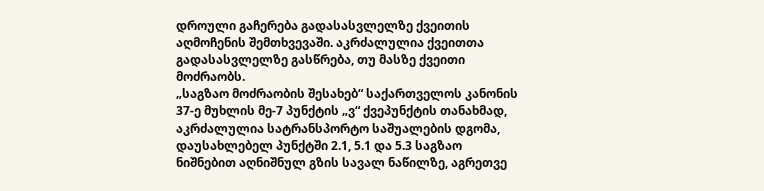დროული გაჩერება გადასასვლელზე ქვეითის აღმოჩენის შემთხვევაში. აკრძალულია ქვეითთა გადასასვლელზე გასწრება, თუ მასზე ქვეითი მოძრაობს.
„საგზაო მოძრაობის შესახებ“ საქართველოს კანონის 37-ე მუხლის მე-7 პუნქტის „ვ“ ქვეპუნქტის თანახმად, აკრძალულია სატრანსპორტო საშუალების დგომა, დაუსახლებელ პუნქტში 2.1, 5.1 და 5.3 საგზაო ნიშნებით აღნიშნულ გზის სავალ ნაწილზე, აგრეთვე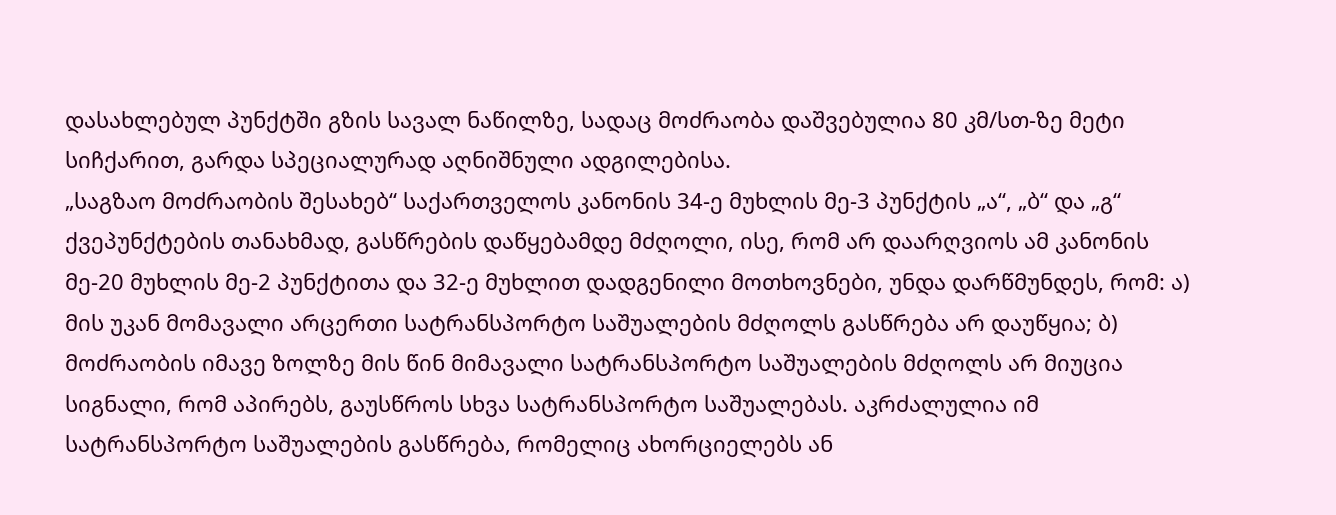დასახლებულ პუნქტში გზის სავალ ნაწილზე, სადაც მოძრაობა დაშვებულია 80 კმ/სთ-ზე მეტი სიჩქარით, გარდა სპეციალურად აღნიშნული ადგილებისა.
„საგზაო მოძრაობის შესახებ“ საქართველოს კანონის 34-ე მუხლის მე-3 პუნქტის „ა“, „ბ“ და „გ“ ქვეპუნქტების თანახმად, გასწრების დაწყებამდე მძღოლი, ისე, რომ არ დაარღვიოს ამ კანონის მე-20 მუხლის მე-2 პუნქტითა და 32-ე მუხლით დადგენილი მოთხოვნები, უნდა დარწმუნდეს, რომ: ა) მის უკან მომავალი არცერთი სატრანსპორტო საშუალების მძღოლს გასწრება არ დაუწყია; ბ) მოძრაობის იმავე ზოლზე მის წინ მიმავალი სატრანსპორტო საშუალების მძღოლს არ მიუცია სიგნალი, რომ აპირებს, გაუსწროს სხვა სატრანსპორტო საშუალებას. აკრძალულია იმ სატრანსპორტო საშუალების გასწრება, რომელიც ახორციელებს ან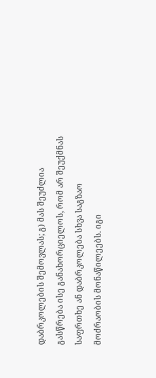დაბრკოლების შემოვლას; გ) მას შეუძლია გასწრება ისე განახორციელოს, რომ არ შეუქმნას საფრთხე ან დაბრკოლება სხვა საგზაო მოძრაობის მონაწილეებს. იგი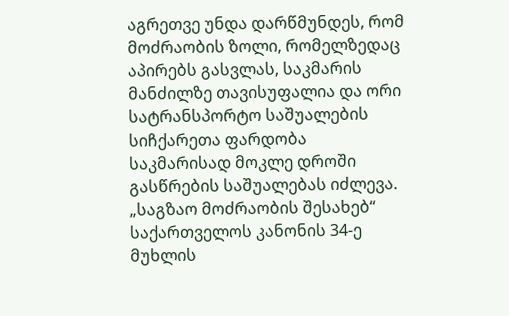აგრეთვე უნდა დარწმუნდეს, რომ მოძრაობის ზოლი, რომელზედაც აპირებს გასვლას, საკმარის მანძილზე თავისუფალია და ორი სატრანსპორტო საშუალების სიჩქარეთა ფარდობა საკმარისად მოკლე დროში გასწრების საშუალებას იძლევა.
„საგზაო მოძრაობის შესახებ“ საქართველოს კანონის 34-ე მუხლის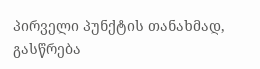პირველი პუნქტის თანახმად, გასწრება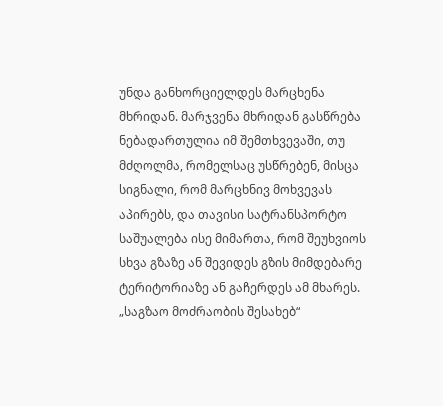უნდა განხორციელდეს მარცხენა მხრიდან. მარჯვენა მხრიდან გასწრება ნებადართულია იმ შემთხვევაში, თუ მძღოლმა, რომელსაც უსწრებენ, მისცა სიგნალი, რომ მარცხნივ მოხვევას აპირებს, და თავისი სატრანსპორტო საშუალება ისე მიმართა, რომ შეუხვიოს სხვა გზაზე ან შევიდეს გზის მიმდებარე ტერიტორიაზე ან გაჩერდეს ამ მხარეს.
„საგზაო მოძრაობის შესახებ“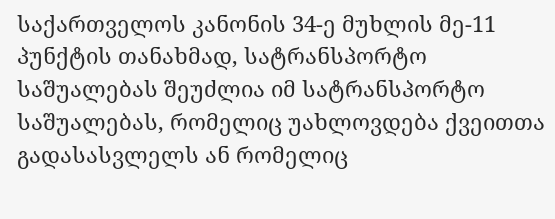საქართველოს კანონის 34-ე მუხლის მე-11 პუნქტის თანახმად, სატრანსპორტო საშუალებას შეუძლია იმ სატრანსპორტო საშუალებას, რომელიც უახლოვდება ქვეითთა გადასასვლელს ან რომელიც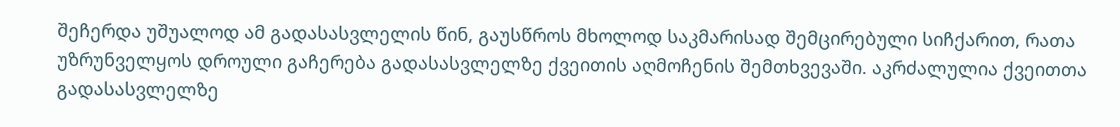შეჩერდა უშუალოდ ამ გადასასვლელის წინ, გაუსწროს მხოლოდ საკმარისად შემცირებული სიჩქარით, რათა უზრუნველყოს დროული გაჩერება გადასასვლელზე ქვეითის აღმოჩენის შემთხვევაში. აკრძალულია ქვეითთა გადასასვლელზე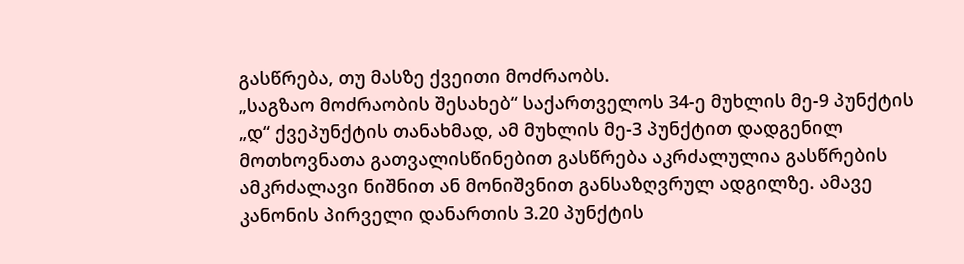გასწრება, თუ მასზე ქვეითი მოძრაობს.
„საგზაო მოძრაობის შესახებ“ საქართველოს 34-ე მუხლის მე-9 პუნქტის „დ“ ქვეპუნქტის თანახმად, ამ მუხლის მე-3 პუნქტით დადგენილ მოთხოვნათა გათვალისწინებით გასწრება აკრძალულია გასწრების ამკრძალავი ნიშნით ან მონიშვნით განსაზღვრულ ადგილზე. ამავე კანონის პირველი დანართის 3.20 პუნქტის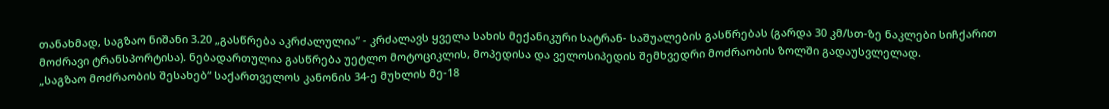თანახმად, საგზაო ნიშანი 3.20 „გასწრება აკრძალულია” - კრძალავს ყველა სახის მექანიკური სატრან- საშუალების გასწრებას (გარდა 30 კმ/სთ-ზე ნაკლები სიჩქარით მოძრავი ტრანსპორტისა). ნებადართულია გასწრება უეტლო მოტოციკლის, მოპედისა და ველოსიპედის შემხვედრი მოძრაობის ზოლში გადაუსვლელად.
„საგზაო მოძრაობის შესახებ“ საქართველოს კანონის 34-ე მუხლის მე-18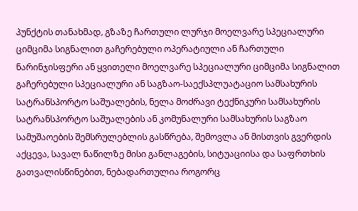პუნქტის თანახმად, გზაზე ჩართული ლურჯი მოელვარე სპეციალური ციმციმა სიგნალით გაჩერებული ოპერატიული ან ჩართული ნარინჯისფერი ან ყვითელი მოელვარე სპეციალური ციმციმა სიგნალით გაჩერებული სპეციალური ან საგზაო-საექსპლუატაციო სამსახურის სატრანსპორტო საშუალების, ნელა მოძრავი ტექნიკური სამსახურის სატრანსპორტო საშუალების ან კომუნალური სამსახურის საგზაო სამუშაოების შემსრულებლის გასწრება, შემოვლა ან მისთვის გვერდის აქცევა, სავალ ნაწილზე მისი განლაგების, სიტუაციისა და საფრთხის გათვალისწინებით, ნებადართულია როგორც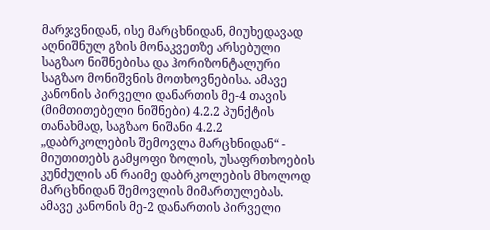მარჯვნიდან, ისე მარცხნიდან, მიუხედავად აღნიშნულ გზის მონაკვეთზე არსებული საგზაო ნიშნებისა და ჰორიზონტალური საგზაო მონიშვნის მოთხოვნებისა. ამავე კანონის პირველი დანართის მე-4 თავის (მიმთითებელი ნიშნები) 4.2.2 პუნქტის თანახმად, საგზაო ნიშანი 4.2.2 „დაბრკოლების შემოვლა მარცხნიდან“ - მიუთითებს გამყოფი ზოლის, უსაფრთხოების კუნძულის ან რაიმე დაბრკოლების მხოლოდ მარცხნიდან შემოვლის მიმართულებას. ამავე კანონის მე-2 დანართის პირველი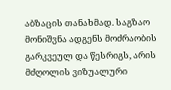აბზაცის თანახმად. საგზაო მონიშვნა ადგენს მოძრაობის გარკვეულ და წესრიგს, არის მძღოლის ვიზუალური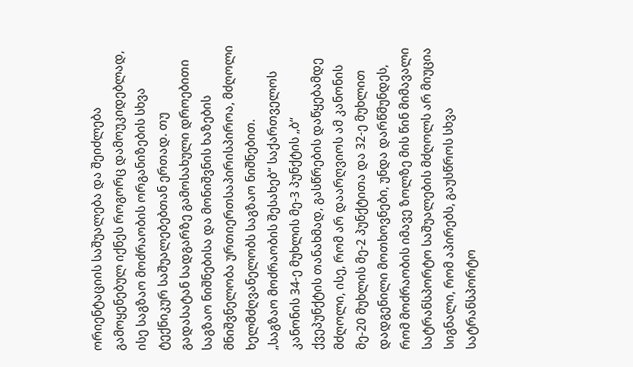ორიენტაციის საშუალება და შეიძლება გამოყენებულ იქნეს როგორც დამოუკიდებლად, ისე საგზაო მოძრაობის ორგანიზების სხვა ტექნიკურ საშუალებებთან ერთად. თუ გადასატან სადგარზე გამოსახული დროებითი საგზაო ნიშნებისა და მონიშვნის ხაზების მნიშვნელობა ურთიერთსაპირისპიროა, მძღოლი ხელმძღვანელობს საგზაო ნიშნებით.
„საგზაო მოძრაობის შესახებ“ საქართველოს კანონის 34-ე მუხლის მე-3 პუნქტის „ბ“ ქვეპუნქტის თანახმად, გასწრების დაწყებამდე მძღოლი, ისე, რომ არ დაარღვიოს ამ კანონის მე-20 მუხლის მე-2 პუნქტითა და 32-ე მუხლით დადგენილი მოთხოვნები, უნდა დარწმუნდეს, რომ მოძრაობის იმავე ზოლზე მის წინ მიმავალი სატრანსპორტო საშუალების მძღოლს არ მიუცია სიგნალი, რომ აპირებს, გაუსწროს სხვა სატრანსპორტო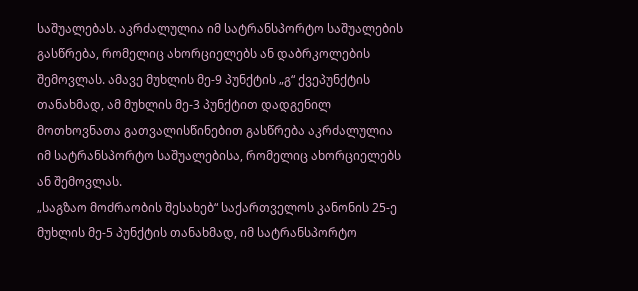საშუალებას. აკრძალულია იმ სატრანსპორტო საშუალების გასწრება, რომელიც ახორციელებს ან დაბრკოლების შემოვლას. ამავე მუხლის მე-9 პუნქტის „გ“ ქვეპუნქტის თანახმად, ამ მუხლის მე-3 პუნქტით დადგენილ მოთხოვნათა გათვალისწინებით გასწრება აკრძალულია იმ სატრანსპორტო საშუალებისა, რომელიც ახორციელებს ან შემოვლას.
„საგზაო მოძრაობის შესახებ“ საქართველოს კანონის 25-ე მუხლის მე-5 პუნქტის თანახმად, იმ სატრანსპორტო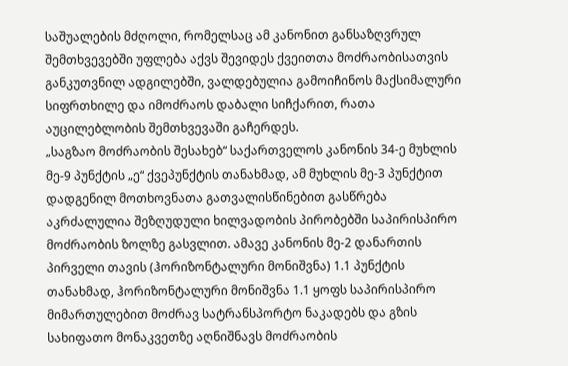საშუალების მძღოლი, რომელსაც ამ კანონით განსაზღვრულ შემთხვევებში უფლება აქვს შევიდეს ქვეითთა მოძრაობისათვის განკუთვნილ ადგილებში, ვალდებულია გამოიჩინოს მაქსიმალური სიფრთხილე და იმოძრაოს დაბალი სიჩქარით, რათა აუცილებლობის შემთხვევაში გაჩერდეს.
„საგზაო მოძრაობის შესახებ“ საქართველოს კანონის 34-ე მუხლის მე-9 პუნქტის „ე“ ქვეპუნქტის თანახმად, ამ მუხლის მე-3 პუნქტით დადგენილ მოთხოვნათა გათვალისწინებით გასწრება აკრძალულია შეზღუდული ხილვადობის პირობებში საპირისპირო მოძრაობის ზოლზე გასვლით. ამავე კანონის მე-2 დანართის პირველი თავის (ჰორიზონტალური მონიშვნა) 1.1 პუნქტის თანახმად, ჰორიზონტალური მონიშვნა 1.1 ყოფს საპირისპირო მიმართულებით მოძრავ სატრანსპორტო ნაკადებს და გზის სახიფათო მონაკვეთზე აღნიშნავს მოძრაობის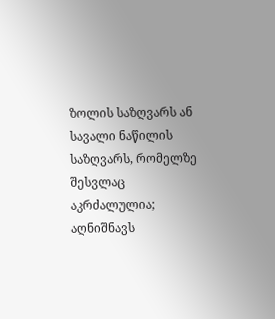ზოლის საზღვარს ან სავალი ნაწილის საზღვარს, რომელზე შესვლაც აკრძალულია; აღნიშნავს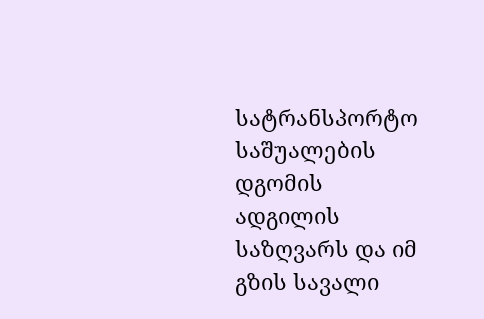სატრანსპორტო საშუალების დგომის ადგილის საზღვარს და იმ გზის სავალი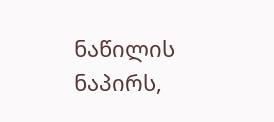ნაწილის ნაპირს,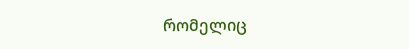რომელიც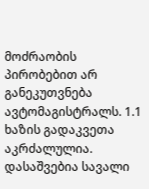მოძრაობის პირობებით არ განეკუთვნება ავტომაგისტრალს. 1.1 ხაზის გადაკვეთა აკრძალულია. დასაშვებია სავალი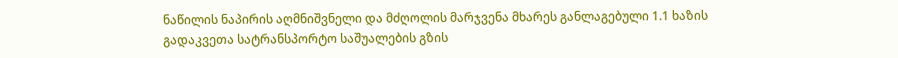ნაწილის ნაპირის აღმნიშვნელი და მძღოლის მარჯვენა მხარეს განლაგებული 1.1 ხაზის გადაკვეთა სატრანსპორტო საშუალების გზის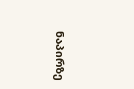ნაპირზე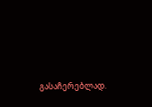გასაჩერებლად.